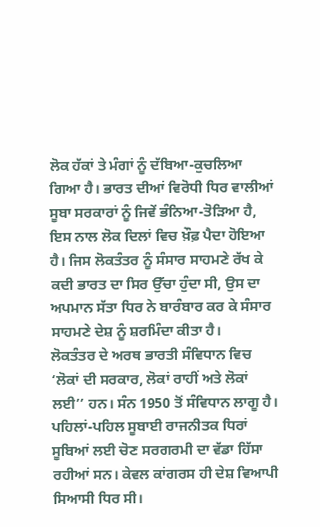ਲੋਕ ਹੱਕਾਂ ਤੇ ਮੰਗਾਂ ਨੂੰ ਦੱਬਿਆ-ਕੁਚਲਿਆ ਗਿਆ ਹੈ। ਭਾਰਤ ਦੀਆਂ ਵਿਰੋਧੀ ਧਿਰ ਵਾਲੀਆਂ ਸੂਬਾ ਸਰਕਾਰਾਂ ਨੂੰ ਜਿਵੇਂ ਭੰਨਿਆ-ਤੋੜਿਆ ਹੈ, ਇਸ ਨਾਲ ਲੋਕ ਦਿਲਾਂ ਵਿਚ ਖ਼ੌਫ਼ ਪੈਦਾ ਹੋਇਆ ਹੈ। ਜਿਸ ਲੋਕਤੰਤਰ ਨੂੰ ਸੰਸਾਰ ਸਾਹਮਣੇ ਰੱਖ ਕੇ ਕਦੀ ਭਾਰਤ ਦਾ ਸਿਰ ਉੱਚਾ ਹੁੰਦਾ ਸੀ, ਉਸ ਦਾ ਅਪਮਾਨ ਸੱਤਾ ਧਿਰ ਨੇ ਬਾਰੰਬਾਰ ਕਰ ਕੇ ਸੰਸਾਰ ਸਾਹਮਣੇ ਦੇਸ਼ ਨੂੰ ਸ਼ਰਮਿੰਦਾ ਕੀਤਾ ਹੈ।
ਲੋਕਤੰਤਰ ਦੇ ਅਰਥ ਭਾਰਤੀ ਸੰਵਿਧਾਨ ਵਿਚ ‘ਲੋਕਾਂ ਦੀ ਸਰਕਾਰ, ਲੋਕਾਂ ਰਾਹੀਂ ਅਤੇ ਲੋਕਾਂ ਲਈ’’ ਹਨ। ਸੰਨ 1950 ਤੋਂ ਸੰਵਿਧਾਨ ਲਾਗੂ ਹੈ। ਪਹਿਲਾਂ-ਪਹਿਲ ਸੂਬਾਈ ਰਾਜਨੀਤਕ ਧਿਰਾਂ ਸੂਬਿਆਂ ਲਈ ਚੋਣ ਸਰਗਰਮੀ ਦਾ ਵੱਡਾ ਹਿੱਸਾ ਰਹੀਆਂ ਸਨ। ਕੇਵਲ ਕਾਂਗਰਸ ਹੀ ਦੇਸ਼ ਵਿਆਪੀ ਸਿਆਸੀ ਧਿਰ ਸੀ।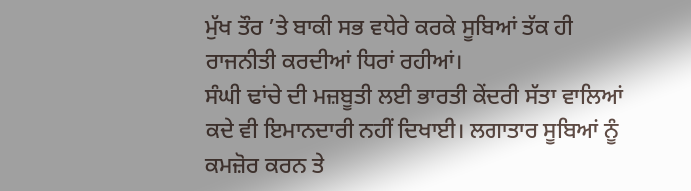ਮੁੱਖ ਤੌਰ ’ਤੇ ਬਾਕੀ ਸਭ ਵਧੇਰੇ ਕਰਕੇ ਸੂਬਿਆਂ ਤੱਕ ਹੀ ਰਾਜਨੀਤੀ ਕਰਦੀਆਂ ਧਿਰਾਂ ਰਹੀਆਂ।
ਸੰਘੀ ਢਾਂਚੇ ਦੀ ਮਜ਼ਬੂਤੀ ਲਈ ਭਾਰਤੀ ਕੇਂਦਰੀ ਸੱਤਾ ਵਾਲਿਆਂ ਕਦੇ ਵੀ ਇਮਾਨਦਾਰੀ ਨਹੀਂ ਦਿਖਾਈ। ਲਗਾਤਾਰ ਸੂਬਿਆਂ ਨੂੰ ਕਮਜ਼ੋਰ ਕਰਨ ਤੇ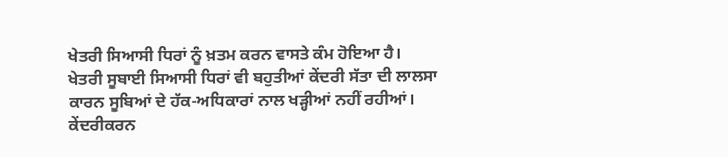ਖੇਤਰੀ ਸਿਆਸੀ ਧਿਰਾਂ ਨੂੰ ਖ਼ਤਮ ਕਰਨ ਵਾਸਤੇ ਕੰਮ ਹੋਇਆ ਹੈ। ਖੇਤਰੀ ਸੂਬਾਈ ਸਿਆਸੀ ਧਿਰਾਂ ਵੀ ਬਹੁਤੀਆਂ ਕੇਂਦਰੀ ਸੱਤਾ ਦੀ ਲਾਲਸਾ ਕਾਰਨ ਸੂਬਿਆਂ ਦੇ ਹੱਕ-ਅਧਿਕਾਰਾਂ ਨਾਲ ਖੜ੍ਹੀਆਂ ਨਹੀਂ ਰਹੀਆਂ। ਕੇਂਦਰੀਕਰਨ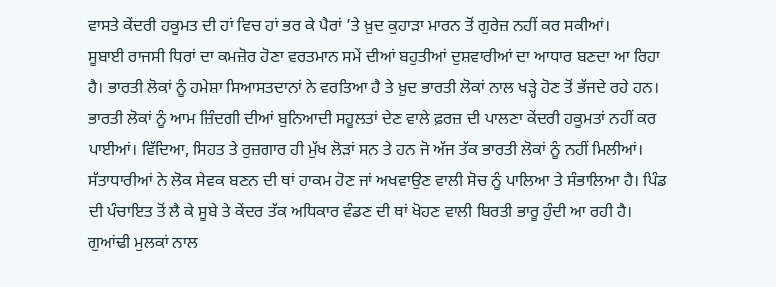ਵਾਸਤੇ ਕੇਂਦਰੀ ਹਕੂਮਤ ਦੀ ਹਾਂ ਵਿਚ ਹਾਂ ਭਰ ਕੇ ਪੈਰਾਂ ’ਤੇ ਖ਼ੁਦ ਕੁਹਾੜਾ ਮਾਰਨ ਤੋਂ ਗੁਰੇਜ਼ ਨਹੀਂ ਕਰ ਸਕੀਆਂ।
ਸੂਬਾਈ ਰਾਜਸੀ ਧਿਰਾਂ ਦਾ ਕਮਜ਼ੋਰ ਹੋਣਾ ਵਰਤਮਾਨ ਸਮੇਂ ਦੀਆਂ ਬਹੁਤੀਆਂ ਦੁਸ਼ਵਾਰੀਆਂ ਦਾ ਆਧਾਰ ਬਣਦਾ ਆ ਰਿਹਾ ਹੈ। ਭਾਰਤੀ ਲੋਕਾਂ ਨੂੰ ਹਮੇਸ਼ਾ ਸਿਆਸਤਦਾਨਾਂ ਨੇ ਵਰਤਿਆ ਹੈ ਤੇ ਖ਼ੁਦ ਭਾਰਤੀ ਲੋਕਾਂ ਨਾਲ ਖੜ੍ਹੇ ਹੋਣ ਤੋਂ ਭੱਜਦੇ ਰਹੇ ਹਨ। ਭਾਰਤੀ ਲੋਕਾਂ ਨੂੰ ਆਮ ਜ਼ਿੰਦਗੀ ਦੀਆਂ ਬੁਨਿਆਦੀ ਸਹੂਲਤਾਂ ਦੇਣ ਵਾਲੇ ਫ਼ਰਜ਼ ਦੀ ਪਾਲਣਾ ਕੇਂਦਰੀ ਹਕੂਮਤਾਂ ਨਹੀਂ ਕਰ ਪਾਈਆਂ। ਵਿੱਦਿਆ, ਸਿਹਤ ਤੇ ਰੁਜ਼ਗਾਰ ਹੀ ਮੁੱਖ ਲੋੜਾਂ ਸਨ ਤੇ ਹਨ ਜੋ ਅੱਜ ਤੱਕ ਭਾਰਤੀ ਲੋਕਾਂ ਨੂੰ ਨਹੀਂ ਮਿਲੀਆਂ।
ਸੱਤਾਧਾਰੀਆਂ ਨੇ ਲੋਕ ਸੇਵਕ ਬਣਨ ਦੀ ਥਾਂ ਹਾਕਮ ਹੋਣ ਜਾਂ ਅਖਵਾਉਣ ਵਾਲੀ ਸੋਚ ਨੂੰ ਪਾਲਿਆ ਤੇ ਸੰਭਾਲਿਆ ਹੈ। ਪਿੰਡ ਦੀ ਪੰਚਾਇਤ ਤੋਂ ਲੈ ਕੇ ਸੂਬੇ ਤੇ ਕੇਂਦਰ ਤੱਕ ਅਧਿਕਾਰ ਵੰਡਣ ਦੀ ਥਾਂ ਖੋਹਣ ਵਾਲੀ ਬਿਰਤੀ ਭਾਰੂ ਹੁੰਦੀ ਆ ਰਹੀ ਹੈ। ਗੁਆਂਢੀ ਮੁਲਕਾਂ ਨਾਲ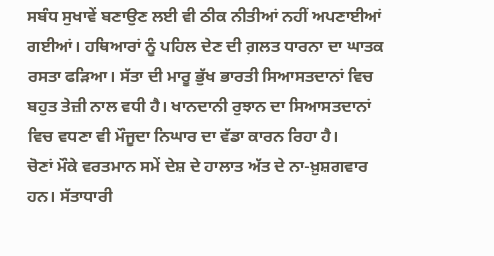ਸਬੰਧ ਸੁਖਾਵੇਂ ਬਣਾਉਣ ਲਈ ਵੀ ਠੀਕ ਨੀਤੀਆਂ ਨਹੀਂ ਅਪਣਾਈਆਂ ਗਈਆਂ। ਹਥਿਆਰਾਂ ਨੂੰ ਪਹਿਲ ਦੇਣ ਦੀ ਗ਼ਲਤ ਧਾਰਨਾ ਦਾ ਘਾਤਕ ਰਸਤਾ ਫੜਿਆ। ਸੱਤਾ ਦੀ ਮਾਰੂ ਭੁੱਖ ਭਾਰਤੀ ਸਿਆਸਤਦਾਨਾਂ ਵਿਚ ਬਹੁਤ ਤੇਜ਼ੀ ਨਾਲ ਵਧੀ ਹੈ। ਖਾਨਦਾਨੀ ਰੁਝਾਨ ਦਾ ਸਿਆਸਤਦਾਨਾਂ ਵਿਚ ਵਧਣਾ ਵੀ ਮੌਜੂਦਾ ਨਿਘਾਰ ਦਾ ਵੱਡਾ ਕਾਰਨ ਰਿਹਾ ਹੈ।
ਚੋਣਾਂ ਮੌਕੇ ਵਰਤਮਾਨ ਸਮੇਂ ਦੇਸ਼ ਦੇ ਹਾਲਾਤ ਅੱਤ ਦੇ ਨਾ-ਖ਼ੁਸ਼ਗਵਾਰ ਹਨ। ਸੱਤਾਧਾਰੀ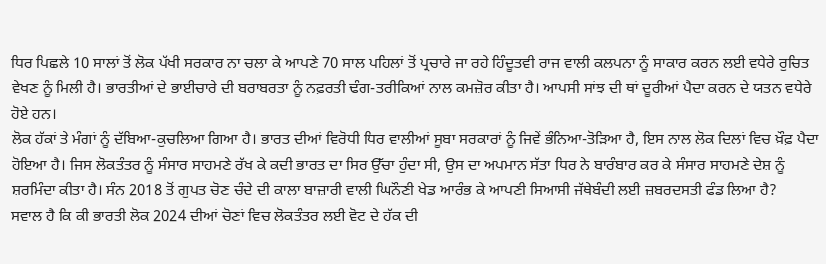ਧਿਰ ਪਿਛਲੇ 10 ਸਾਲਾਂ ਤੋਂ ਲੋਕ ਪੱਖੀ ਸਰਕਾਰ ਨਾ ਚਲਾ ਕੇ ਆਪਣੇ 70 ਸਾਲ ਪਹਿਲਾਂ ਤੋਂ ਪ੍ਰਚਾਰੇ ਜਾ ਰਹੇ ਹਿੰਦੂਤਵੀ ਰਾਜ ਵਾਲੀ ਕਲਪਨਾ ਨੂੰ ਸਾਕਾਰ ਕਰਨ ਲਈ ਵਧੇਰੇ ਰੁਚਿਤ ਵੇਖਣ ਨੂੰ ਮਿਲੀ ਹੈ। ਭਾਰਤੀਆਂ ਦੇ ਭਾਈਚਾਰੇ ਦੀ ਬਰਾਬਰਤਾ ਨੂੰ ਨਫ਼ਰਤੀ ਢੰਗ-ਤਰੀਕਿਆਂ ਨਾਲ ਕਮਜ਼ੋਰ ਕੀਤਾ ਹੈ। ਆਪਸੀ ਸਾਂਝ ਦੀ ਥਾਂ ਦੂਰੀਆਂ ਪੈਦਾ ਕਰਨ ਦੇ ਯਤਨ ਵਧੇਰੇ ਹੋਏ ਹਨ।
ਲੋਕ ਹੱਕਾਂ ਤੇ ਮੰਗਾਂ ਨੂੰ ਦੱਬਿਆ-ਕੁਚਲਿਆ ਗਿਆ ਹੈ। ਭਾਰਤ ਦੀਆਂ ਵਿਰੋਧੀ ਧਿਰ ਵਾਲੀਆਂ ਸੂਬਾ ਸਰਕਾਰਾਂ ਨੂੰ ਜਿਵੇਂ ਭੰਨਿਆ-ਤੋੜਿਆ ਹੈ, ਇਸ ਨਾਲ ਲੋਕ ਦਿਲਾਂ ਵਿਚ ਖ਼ੌਫ਼ ਪੈਦਾ ਹੋਇਆ ਹੈ। ਜਿਸ ਲੋਕਤੰਤਰ ਨੂੰ ਸੰਸਾਰ ਸਾਹਮਣੇ ਰੱਖ ਕੇ ਕਦੀ ਭਾਰਤ ਦਾ ਸਿਰ ਉੱਚਾ ਹੁੰਦਾ ਸੀ, ਉਸ ਦਾ ਅਪਮਾਨ ਸੱਤਾ ਧਿਰ ਨੇ ਬਾਰੰਬਾਰ ਕਰ ਕੇ ਸੰਸਾਰ ਸਾਹਮਣੇ ਦੇਸ਼ ਨੂੰ ਸ਼ਰਮਿੰਦਾ ਕੀਤਾ ਹੈ। ਸੰਨ 2018 ਤੋਂ ਗੁਪਤ ਚੋਣ ਚੰਦੇ ਦੀ ਕਾਲਾ ਬਾਜ਼ਾਰੀ ਵਾਲੀ ਘਿਨੌਣੀ ਖੇਡ ਆਰੰਭ ਕੇ ਆਪਣੀ ਸਿਆਸੀ ਜੱਥੇਬੰਦੀ ਲਈ ਜ਼ਬਰਦਸਤੀ ਫੰਡ ਲਿਆ ਹੈ?
ਸਵਾਲ ਹੈ ਕਿ ਕੀ ਭਾਰਤੀ ਲੋਕ 2024 ਦੀਆਂ ਚੋਣਾਂ ਵਿਚ ਲੋਕਤੰਤਰ ਲਈ ਵੋਟ ਦੇ ਹੱਕ ਦੀ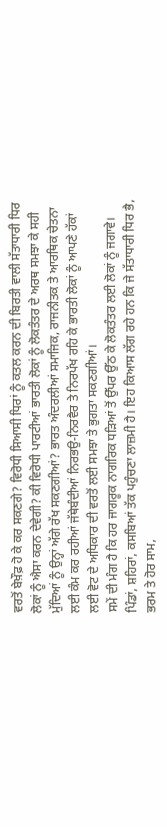ਵਰਤੋਂ ਬੇਖ਼ੌਫ਼ ਹੋ ਕੇ ਕਰ ਸਕਣਗੇ? ਵਿਰੋਧੀ ਸਿਆਸੀ ਧਿਰਾਂ ਨੂੰ ਕਤਲ ਕਰਨ ਦੀ ਬਿਰਤੀ ਵਾਲੀ ਸੱਤਾਧਾਰੀ ਧਿਰ ਲੋਕਾਂ ਨੂੰ ਐਸਾ ਕਰਨ ਦੇਵੇਗੀ? ਕੀ ਵਿਰੋਧੀ ਪਾਰਟੀਆਂ ਭਾਰਤੀ ਲੋਕਾਂ ਨੂੰ ਲੋਕਤੰਤਰ ਦੇ ਅਰਥ ਸਮਝਾ ਕੇ ਸਹੀ ਮੁੱਦਿਆਂ ਨੂੰ ਉਨ੍ਹਾਂ ਅੱਗੇ ਰੱਖ ਸਕਣਗੀਆਂ? ਭਾਰਤ ਅੰਦਰਲੀਆਂ ਸਮਾਜਿਕ, ਰਾਜਨੀਤਕ ਤੇ ਆਰਥਿਕ ਚੇਤਨਾ ਲਈ ਕੰਮ ਕਰ ਰਹੀਆਂ ਜੱਥੇਬੰਦੀਆਂ ਨਿਰਭਉ-ਨਿਰਵੈਰ ਤੇ ਨਿਰਪੱਖ ਰਹਿ ਕੇ ਭਾਰਤੀ ਲੋਕਾਂ ਨੂੰ ਆਪਣੇ ਹੱਕਾਂ ਲਈ ਵੋਟ ਦੇ ਅਧਿਕਾਰ ਦੀ ਵਰਤੋਂ ਲਈ ਸਮਝਾ ਤੇ ਭੁਗਤਾ ਸਕਣਗੀਆਂ।
ਸਮੇਂ ਦੀ ਮੰਗ ਹੈ ਕਿ ਹਰ ਜਾਗਰੂਕ ਨਾਗਰਿਕ ਧੜਿਆਂ ਤੋਂ ਉੱਪਰ ਉੱਠ ਕੇ ਲੋਕਤੰਤਰ ਲਈ ਲੋਕਾਂ ਨੂੰ ਜਗਾਵੇ। ਪਿੰਡਾਂ, ਸ਼ਹਿਰਾਂ, ਕਸਬਿਆਂ ਤੱਕ ਪਹੁੰਚਣਾ ਲਾਜ਼ਮੀ ਹੈ। ਇਹ ਕਿਆਸ ਲੱਗ ਰਹੇ ਹਨ ਕਿ ਜੇ ਸੱਤਾਧਾਰੀ ਧਿਰ ਭੈ, ਭਰਮ ਤੇ ਹੋਰ ਸਾਮ,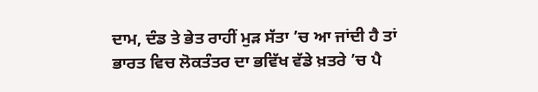ਦਾਮ, ਦੰਡ ਤੇ ਭੇਤ ਰਾਹੀਂ ਮੁੜ ਸੱਤਾ ’ਚ ਆ ਜਾਂਦੀ ਹੈ ਤਾਂ ਭਾਰਤ ਵਿਚ ਲੋਕਤੰਤਰ ਦਾ ਭਵਿੱਖ ਵੱਡੇ ਖ਼ਤਰੇ ’ਚ ਪੈ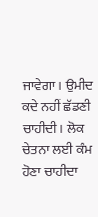ਜਾਵੇਗਾ। ਉਮੀਦ ਕਦੇ ਨਹੀਂ ਛੱਡਣੀ ਚਾਹੀਦੀ। ਲੋਕ ਚੇਤਨਾ ਲਈ ਕੰਮ ਹੋਣਾ ਚਾਹੀਦਾ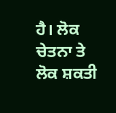ਹੈ। ਲੋਕ ਚੇਤਨਾ ਤੇ ਲੋਕ ਸ਼ਕਤੀ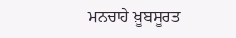ਮਨਚਾਹੇ ਖ਼ੂਬਸੂਰਤ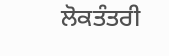ਲੋਕਤੰਤਰੀ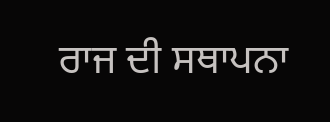ਰਾਜ ਦੀ ਸਥਾਪਨਾ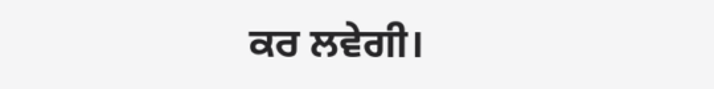ਕਰ ਲਵੇਗੀ।